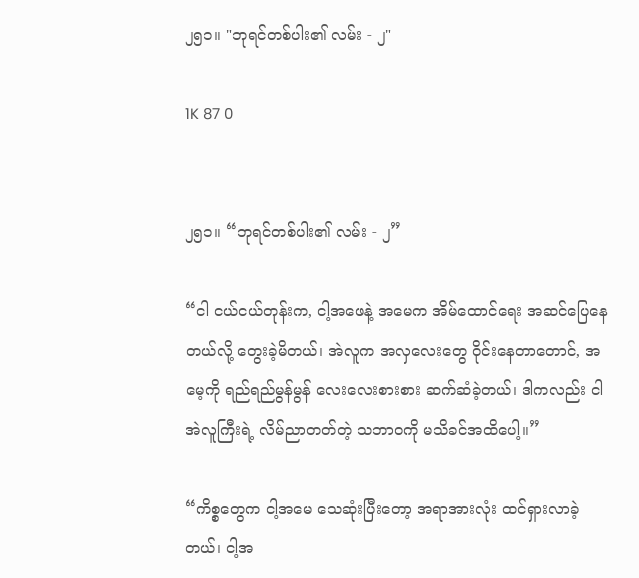၂၅၁။ "ဘုရင်တစ်ပါး၏ လမ်း - ၂"

1K 87 0


၂၅၁။ “ဘုရင်တစ်ပါး၏ လမ်း - ၂”

“ငါ ငယ်ငယ်တုန်းက, ငါ့အဖေနဲ့ အမေက အိမ်ထောင်ရေး အဆင်ပြေနေတယ်လို့ တွေးခဲ့မိတယ်၊ အဲလူက အလှလေးတွေ ဝိုင်းနေတာတောင်, အမေ့ကို ရည်ရည်မွန်မွန် လေးလေးစားစား ဆက်ဆံခဲ့တယ်၊ ဒါကလည်း ငါ အဲလူကြီးရဲ့ လိမ်ညာတတ်တဲ့ သဘာဝကို မသိခင်အထိပေါ့။”

“ကိစ္စတွေက ငါ့အမေ သေဆုံးပြီးတော့ အရာအားလုံး ထင်ရှားလာခဲ့တယ်၊ ငါ့အ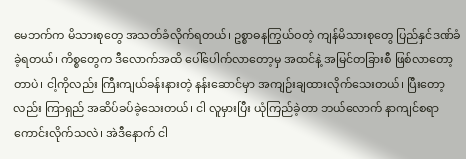မေဘက်က မိသားစုတွေ အသတ်ခံလိုက်ရတယ်၊ ဥစ္စာဓနကြွယ်ဝတဲ့ ကျန်မိသားစုတွေ ပြည်နှင်ဒဏ်ခံခဲ့ရတယ်၊ ကိစ္စတွေက ဒီလောက်အထိ ပေါ်ပေါက်လာတော့မှ အထင်နဲ့ အမြင်တခြားစီ ဖြစ်လာတော့တာပဲ၊ ငါ့ကိုလည်း ကြီးကျယ်ခန်းနားတဲ့ နန်းဆောင်မှာ အကျဉ်းချထားလိုက်သေးတယ်၊ ပြီးတော့လည်း ကြာရှည် အဆိပ်ခပ်ခဲ့သေးတယ်၊ ငါ လူမှားပြီး ယုံကြည်ခဲ့တာ ဘယ်လောက် နာကျင်စရာကောင်းလိုက်သလဲ၊ အဲဒီနောက် ငါ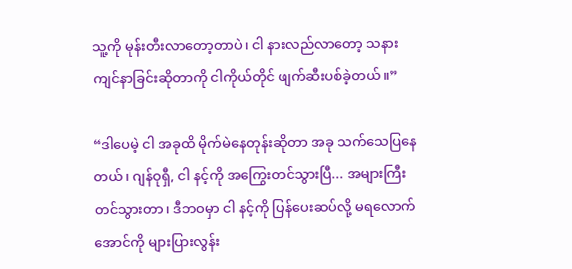သူ့ကို မုန်းတီးလာတော့တာပဲ၊ ငါ နားလည်လာတော့ သနားကျင်နာခြင်းဆိုတာကို ငါကိုယ်တိုင် ဖျက်ဆီးပစ်ခဲ့တယ်။”

“ဒါပေမဲ့ ငါ အခုထိ မိုက်မဲနေတုန်းဆိုတာ အခု သက်သေပြနေတယ်၊ ဂျန်ဝုရှီ, ငါ နင့်ကို အကြွေးတင်သွားပြီ... အများကြီး တင်သွားတာ၊ ဒီဘဝမှာ ငါ နင့်ကို ပြန်ပေးဆပ်လို့ မရလောက်အောင်ကို များပြားလွန်း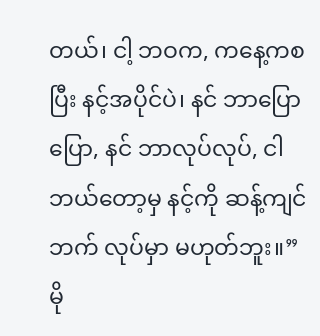တယ်၊ ငါ့ ဘဝက, ကနေ့ကစပြီး နင့်အပိုင်ပဲ၊ နင် ဘာပြောပြော, နင် ဘာလုပ်လုပ်, ငါ ဘယ်တော့မှ နင့်ကို ဆန့်ကျင်ဘက် လုပ်မှာ မဟုတ်ဘူး။” မို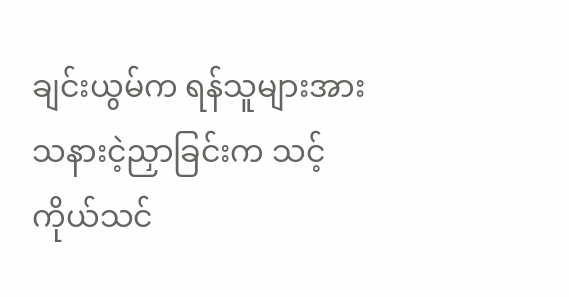ချင်းယွမ်က ရန်သူများအား သနားငဲ့ညှာခြင်းက သင့်ကိုယ်သင်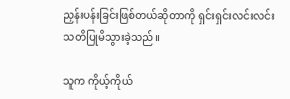ညှန်းပန်းခြင်းဖြစ်တယ်ဆိုတာကို ရှင်းရှင်းလင်းလင်း သတိပြုမိသွားခဲ့သည်။

သူက ကိုယ့်ကိုယ်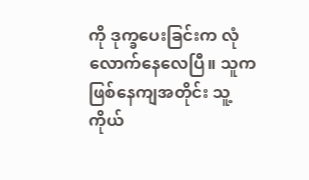ကို ဒုက္ခပေးခြင်းက လုံလောက်နေလေပြီ။ သူက ဖြစ်နေကျအတိုင်း သူ့ကိုယ်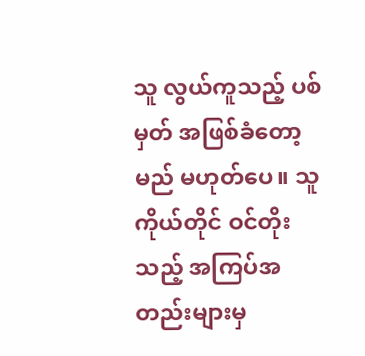သူ လွယ်ကူသည့် ပစ်မှတ် အဖြစ်ခံတော့မည် မဟုတ်ပေ။ သူကိုယ်တိုင် ဝင်တိုးသည့် အကြပ်အတည်းများမှ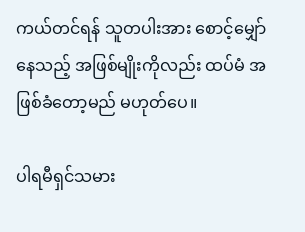ကယ်တင်ရန် သူတပါးအား စောင့်မျှော်နေသည့် အဖြစ်မျိုးကိုလည်း ထပ်မံ အဖြစ်ခံတော့မည် မဟုတ်ပေ။

ပါရမီရှင်သမား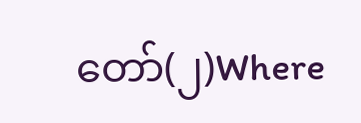တော်(၂)Where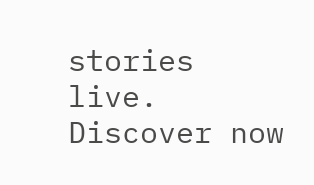stories live. Discover now